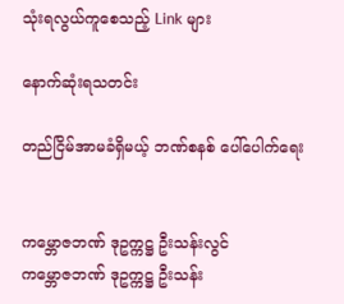သုံးရလွယ်ကူစေသည့် Link များ

နောက်ဆုံးရသတင်း

တည်ငြိမ်အာမခံရှိမယ့် ဘဏ်စနစ် ပေါ်ပေါက်ရေး


ကမ္ဘောဇဘဏ် ဒုဥက္ကဋ္ဌ ဦးသန်းလွင်
ကမ္ဘောဇဘဏ် ဒုဥက္ကဋ္ဌ ဦးသန်း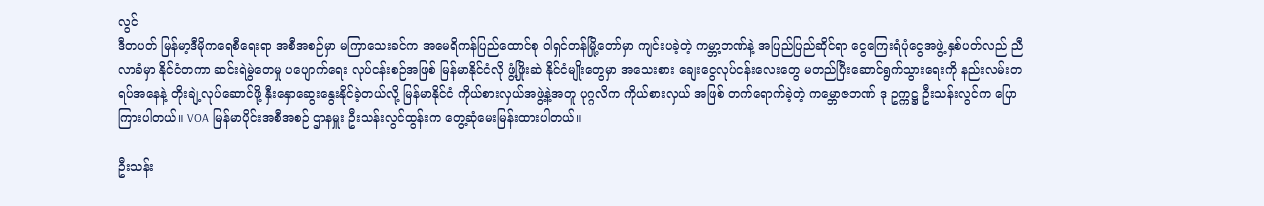လွင်
ဒီတပတ် မြန်မာ့ဒီမိုကရေစီရေးရာ အစီအစဉ်မှာ မကြာသေးခင်က အမေရိကန်ပြည်ထောင်စု ဝါရှင်တန်မြို့တော်မှာ ကျင်းပခဲ့တဲ့ ကမ္ဘာ့ဘဏ်နဲ့ အပြည်ပြည်ဆိုင်ရာ ငွေကြေးရံပုံငွေအဖွဲ့ နှစ်ပတ်လည် ညီလာခံမှာ နိုင်ငံတကာ ဆင်းရဲမွဲတေမှု ပပျောက်ရေး လုပ်ငန်းစဉ်အဖြစ် မြန်မာနိုင်ငံလို ဖွံ့ဖြိုးဆဲ နိုင်ငံမျိုးတွေမှာ အသေးစား ချေးငွေလုပ်ငန်းလေးတွေ မတည်ပြီးဆောင်ရွက်သွားရေးကို နည်းလမ်းတရပ်အနေနဲ့ တိုးချဲ့လုပ်ဆောင်ဖို့ နှီးနှောဆွေးနွေးနိုင်ခဲ့တယ်လို့ မြန်မာနိုင်ငံ ကိုယ်စားလှယ်အဖွဲ့နဲ့အတူ ပုဂ္ဂလိက ကိုယ်စားလှယ် အဖြစ် တက်ရောက်ခဲ့တဲ့ ကမ္ဘောဇဘဏ် ဒု ဥက္ကဋ္ဌ ဦးသန်းလွင်က ပြောကြားပါတယ်။ VOA မြန်မာပိုင်းအစီအစဉ် ဌာနမှူး ဦးသန်းလွင်ထွန်းက တွေ့ဆုံမေးမြန်းထားပါတယ်။

ဦးသန်း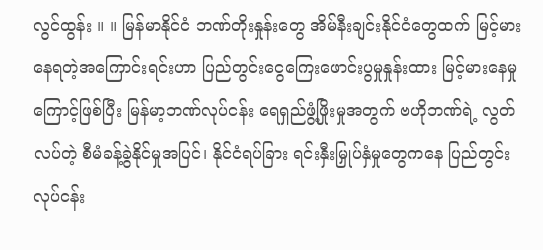လွင်ထွန်း ။ ။ မြန်မာနိုင်ငံ ဘဏ်တိုးနှုန်းတွေ အိမ်နီးချင်းနိုင်ငံတွေထက် မြင့်မားနေရတဲ့အကြောင်းရင်းဟာ ပြည်တွင်းငွေကြေးဖောင်းပွမှုနှုန်းထား မြင့်မားနေမှုကြောင့်ဖြစ်ပြီး မြန်မာ့ဘဏ်လုပ်ငန်း ရေရှည်ဖွံ့ဖြိုးမှုအတွက် ဗဟိုဘဏ်ရဲ့ လွတ်လပ်တဲ့ စီမံခန့်ခွဲနိုင်မှုအပြင်၊ နိုင်ငံရပ်ခြား ရင်းနှီးမြှုပ်နှံမှုတွေကနေ ပြည်တွင်းလုပ်ငန်း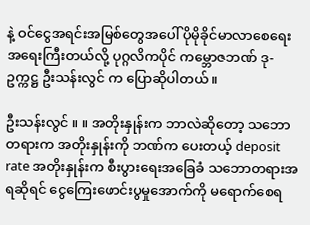နဲ့ ဝင်ငွေအရင်းအမြစ်တွေအပေါ် ပိုမိုခိုင်မာလာစေရေး အရေးကြီးတယ်လို့ ပုဂ္ဂလိကပိုင် ကမ္ဘောဇဘဏ် ဒု-ဥက္ကဋ္ဌ ဦးသန်းလွင် က ပြောဆိုပါတယ်။

ဦးသန်းလွင် ။ ။ အတိုးနှုန်းက ဘာလဲဆိုတော့ သဘောတရားက အတိုးနှုန်းကို ဘဏ်က ပေးတယ့် deposit rate အတိုးနှုန်းက စီးပွားရေးအခြေခံ သဘောတရားအရဆိုရင် ငွေကြေးဖောင်းပွမှုအောက်ကို မရောက်စေရ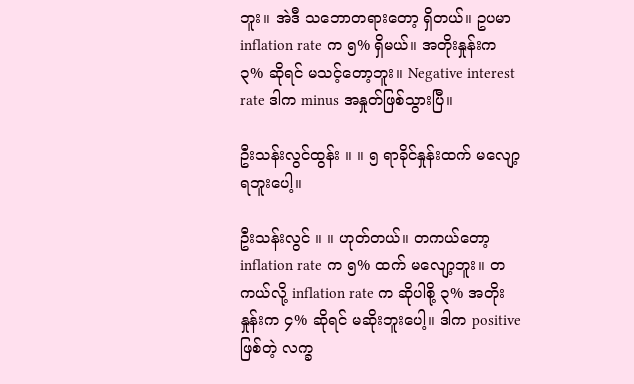ဘူး။ အဲဒီ သဘောတရားတော့ ရှိတယ်။ ဥပမာ inflation rate က ၅% ရှိမယ်။ အတိုးနှုန်းက ၃% ဆိုရင် မသင့်တော့ဘူး။ Negative interest rate ဒါက minus အနှုတ်ဖြစ်သွားပြီ။

ဦးသန်းလွင်ထွန်း ။ ။ ၅ ရာခိုင်နှုန်းထက် မလျော့ရဘူးပေါ့။

ဦးသန်းလွင် ။ ။ ဟုတ်တယ်။ တကယ်တော့ inflation rate က ၅% ထက် မလျော့ဘူး။ တကယ်လို့ inflation rate က ဆိုပါစို့ ၃% အတိုးနှုန်းက ၄% ဆိုရင် မဆိုးဘူးပေါ့။ ဒါက positive ဖြစ်တဲ့ လက္ခ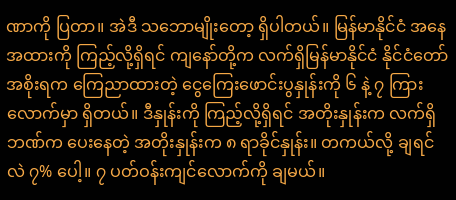ဏာကို ပြတာ။ အဲဒီ သဘောမျိုးတော့ ရှိပါတယ်။ မြန်မာနိုင်ငံ အနေအထားကို ကြည့်လို့ရှိရင် ကျနော်တို့က လက်ရှိမြန်မာနိုင်ငံ နိုင်ငံတော်အစိုးရက ကြေညာထားတဲ့ ငွေကြေးဖောင်းပွနှုန်းကို ၆ နဲ့ ၇ ကြားလောက်မှာ ရှိတယ်။ ဒီနှုန်းကို ကြည့်လို့ရှိရင် အတိုးနှုန်းက လက်ရှိဘဏ်က ပေးနေတဲ့ အတိုးနှုန်းက ၈ ရာခိုင်နှုန်း။ တကယ်လို့ ချရင်လဲ ၇% ပေါ့။ ၇ ပတ်ဝန်းကျင်လောက်ကို ချမယ်။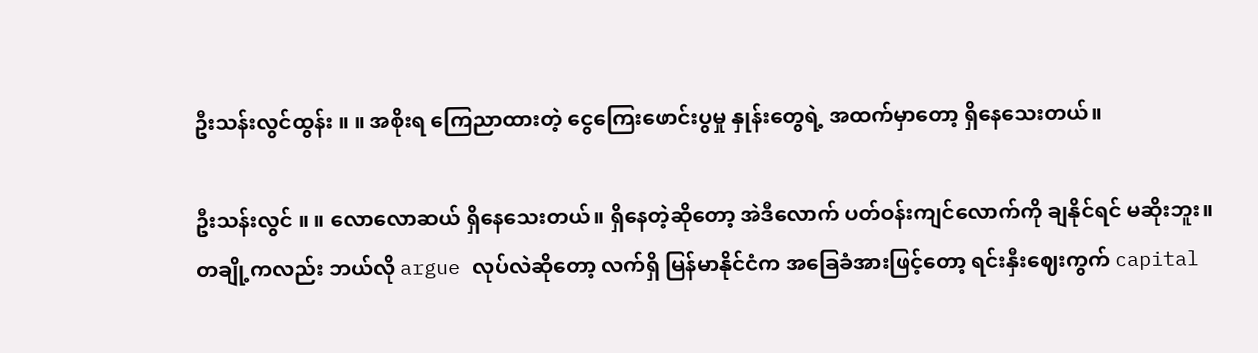ဦးသန်းလွင်ထွန်း ။ ။ အစိုးရ ကြေညာထားတဲ့ ငွေကြေးဖောင်းပွမှု နှုန်းတွေရဲ့ အထက်မှာတော့ ရှိနေသေးတယ်။

ဦးသန်းလွင် ။ ။ လောလောဆယ် ရှိနေသေးတယ်။ ရှိနေတဲ့ဆိုတော့ အဲဒီလောက် ပတ်ဝန်းကျင်လောက်ကို ချနိုင်ရင် မဆိုးဘူး။ တချို့ကလည်း ဘယ်လို argue လုပ်လဲဆိုတော့ လက်ရှိ မြန်မာနိုင်ငံက အခြေခံအားဖြင့်တော့ ရင်းနှီးဈေးကွက် capital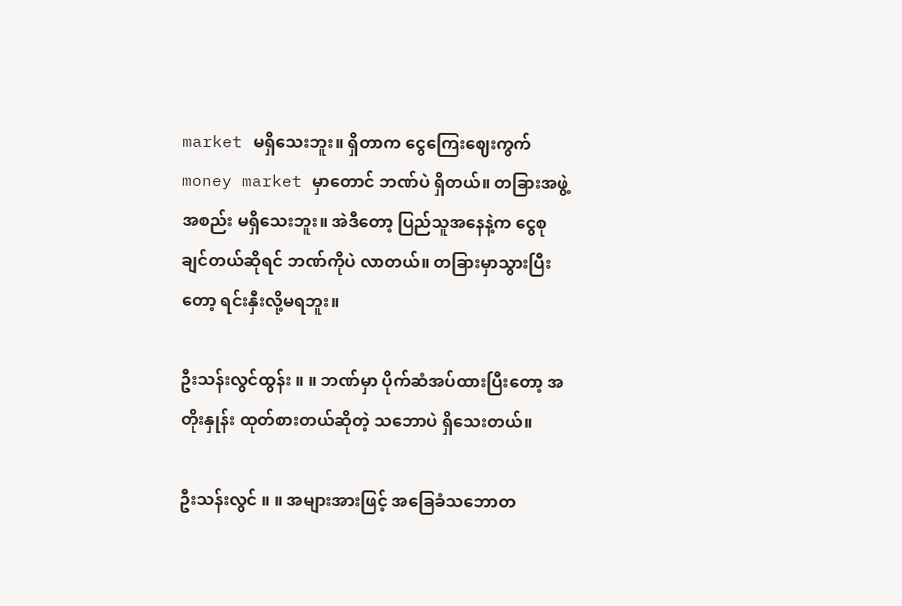market မရှိသေးဘူး။ ရှိတာက ငွေကြေးဈေးကွက် money market မှာတောင် ဘဏ်ပဲ ရှိတယ်။ တခြားအဖွဲ့အစည်း မရှိသေးဘူး။ အဲဒီတော့ ပြည်သူအနေနဲ့က ငွေစုချင်တယ်ဆိုရင် ဘဏ်ကိုပဲ လာတယ်။ တခြားမှာသွားပြီးတော့ ရင်းနှီးလို့မရဘူး။

ဦးသန်းလွင်ထွန်း ။ ။ ဘဏ်မှာ ပိုက်ဆံအပ်ထားပြီးတော့ အတိုးနှုန်း ထုတ်စားတယ်ဆိုတဲ့ သဘောပဲ ရှိသေးတယ်။

ဦးသန်းလွင် ။ ။ အများအားဖြင့် အခြေခံသဘောတ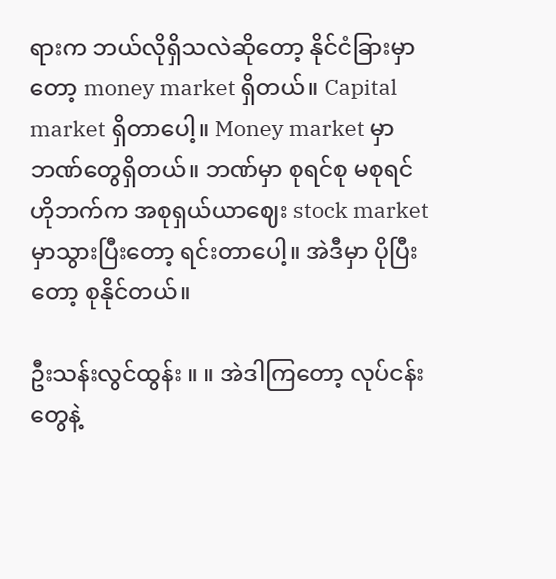ရားက ဘယ်လိုရှိသလဲဆိုတော့ နိုင်ငံခြားမှာတော့ money market ရှိတယ်။ Capital market ရှိတာပေါ့။ Money market မှာ ဘဏ်တွေရှိတယ်။ ဘဏ်မှာ စုရင်စု မစုရင် ဟိုဘက်က အစုရှယ်ယာဈေး stock market မှာသွားပြီးတော့ ရင်းတာပေါ့။ အဲဒီမှာ ပိုပြီးတော့ စုနိုင်တယ်။

ဦးသန်းလွင်ထွန်း ။ ။ အဲဒါကြတော့ လုပ်ငန်းတွေနဲ့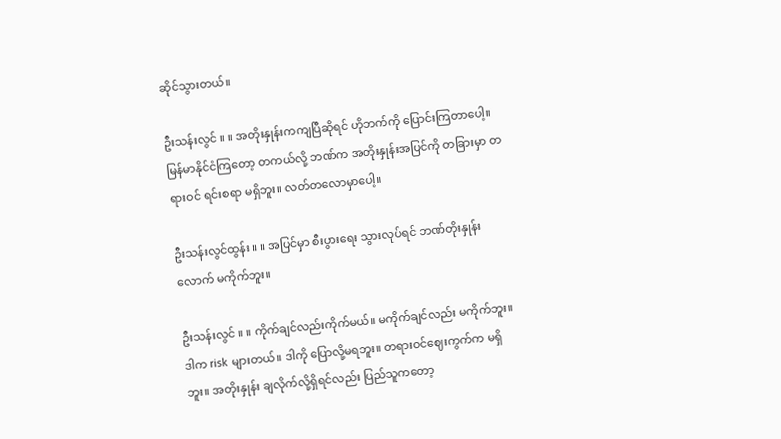ဆိုင်သွားတယ်။

ဦးသန်းလွင် ။ ။ အတိုးနှုန်းကကျပြီဆိုရင် ဟိုဘက်ကို ပြောင်းကြတာပေါ့။ မြန်မာနိုင်ငံကြတော့ တကယ်လို့ ဘဏ်က အတိုးနှုန်းအပြင်ကို တခြားမှာ တရားဝင် ရင်းစရာ မရှိဘူး။ လတ်တလောမှာပေါ့။

ဦးသန်းလွင်ထွန်း ။ ။ အပြင်မှာ စီးပွားရေး သွားလုပ်ရင် ဘဏ်တိုးနှုန်းလောက် မကိုက်ဘူး။

ဦးသန်းလွင် ။ ။ ကိုက်ချင်လည်းကိုက်မယ်။ မကိုက်ချင်လည်း မကိုက်ဘူး။ ဒါက risk များတယ်။ ဒါကို ပြောလို့မရဘူး။ တရားဝင်ဈေးကွက်က မရှိဘူး။ အတိုးနှုန်း ချလိုက်လို့ရှိရင်လည်း ပြည်သူကတော့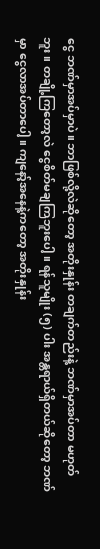ငွေ ဘဏ်မှာအပ်မှာပဲ။ ဘာဖြစ်လို့လဲဆိုတော့ အတိုးနှုန်း တချက်တည်းနဲ့ ဘဏ်မှာအပ်တာ မဟုတ်ဘူး။ တချို့ကြတော့လဲ ငွေစိတ်မချကြဘူးပေါ့။ ရန်သူမျိုး (၅) ပါး အန္တရာယ်ရှိတယ်ဆိုတော့ ဘဏ်မှာ ငွေလာအပ်တာပေါ့။ ကျနော့်အနေနဲ့ကတော့ အတိုးနှုန်း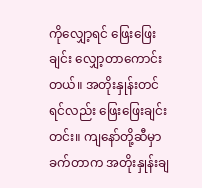ကိုလျှော့ရင် ဖြေးဖြေးချင်း လျှော့တာကောင်းတယ်။ အတိုးနှုန်းတင်ရင်လည်း ဖြေးဖြေးချင်းတင်း။ ကျနော်တို့ဆီမှာ ခက်တာက အတိုးနှုန်းချ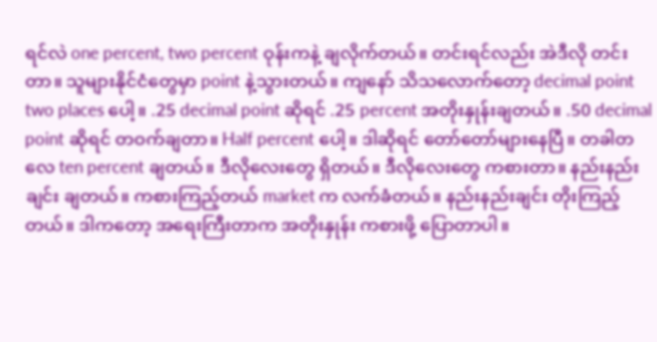ရင်လဲ one percent, two percent ဝုန်းကနဲ့ ချလိုက်တယ်။ တင်းရင်လည်း အဲဒီလို တင်းတာ။ သူများနိုင်ငံတွေမှာ point နဲ့သွားတယ်။ ကျနော် သိသလောက်တော့ decimal point two places ပေါ့။ .25 decimal point ဆိုရင် .25 percent အတိုးနှုန်းချတယ်။ .50 decimal point ဆိုရင် တဝက်ချတာ။ Half percent ပေါ့။ ဒါဆိုရင် တော်တော်များနေပြီ။ တခါတလေ ten percent ချတယ်။ ဒီလိုလေးတွေ ရှိတယ်။ ဒီလိုလေးတွေ ကစားတာ။ နည်းနည်းချင်း ချတယ်။ ကစားကြည့်တယ် market က လက်ခံတယ်။ နည်းနည်းချင်း တိုးကြည့်တယ်။ ဒါကတော့ အရေးကြီးတာက အတိုးနှုန်း ကစားဖို့ ပြောတာပါ။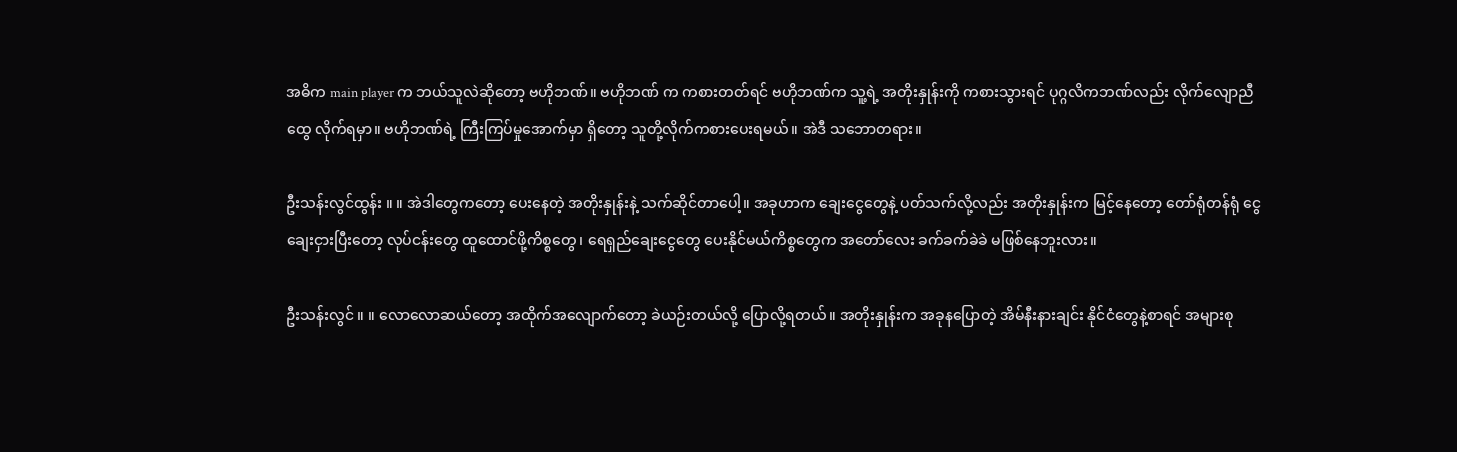အဓိက main player က ဘယ်သူလဲဆိုတော့ ဗဟိုဘဏ်။ ဗဟိုဘဏ် က ကစားတတ်ရင် ဗဟိုဘဏ်က သူ့ရဲ့ အတိုးနှုန်းကို ကစားသွားရင် ပုဂ္ဂလိကဘဏ်လည်း လိုက်လျောညီထွေ လိုက်ရမှာ။ ဗဟိုဘဏ်ရဲ့ ကြီးကြပ်မှုအောက်မှာ ရှိတော့ သူတို့လိုက်ကစားပေးရမယ်။ အဲဒီ သဘောတရား။

ဦးသန်းလွင်ထွန်း ။ ။ အဲဒါတွေကတော့ ပေးနေတဲ့ အတိုးနှုန်းနဲ့ သက်ဆိုင်တာပေါ့။ အခုဟာက ချေးငွေတွေနဲ့ ပတ်သက်လို့လည်း အတိုးနှုန်းက မြင့်နေတော့ တော်ရုံတန်ရုံ ငွေချေးငှားပြီးတော့ လုပ်ငန်းတွေ ထူထောင်ဖို့ကိစ္စတွေ၊ ရေရှည်ချေးငွေတွေ ပေးနိုင်မယ်ကိစ္စတွေက အတော်လေး ခက်ခက်ခဲခဲ မဖြစ်နေဘူးလား။

ဦးသန်းလွင် ။ ။ လောလောဆယ်တော့ အထိုက်အလျောက်တော့ ခဲယဉ်းတယ်လို့ ပြောလို့ရတယ်။ အတိုးနှုန်းက အခုနပြောတဲ့ အိမ်နီးနားချင်း နိုင်ငံတွေနဲ့စာရင် အများစု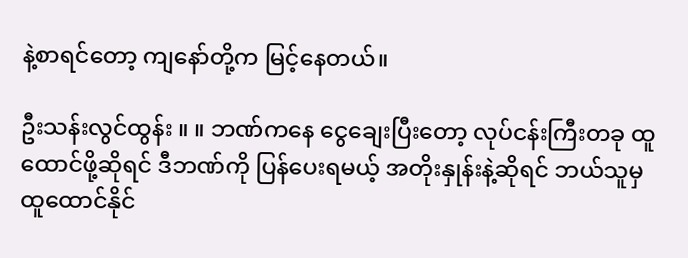နဲ့စာရင်တော့ ကျနော်တို့က မြင့်နေတယ်။

ဦးသန်းလွင်ထွန်း ။ ။ ဘဏ်ကနေ ငွေချေးပြီးတော့ လုပ်ငန်းကြီးတခု ထူထောင်ဖို့ဆိုရင် ဒီဘဏ်ကို ပြန်ပေးရမယ့် အတိုးနှုန်းနဲ့ဆိုရင် ဘယ်သူမှ ထူထောင်နိုင်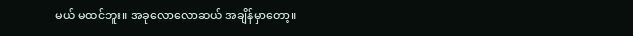မယ် မထင်ဘူး။ အခုလောလောဆယ် အချိန်မှာတော့။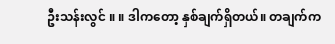ဦးသန်းလွင် ။ ။ ဒါကတော့ နှစ်ချက်ရှိတယ်။ တချက်က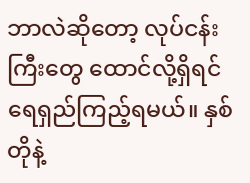ဘာလဲဆိုတော့ လုပ်ငန်းကြီးတွေ ထောင်လို့ရှိရင် ရေရှည်ကြည့်ရမယ်။ နှစ်တိုနဲ့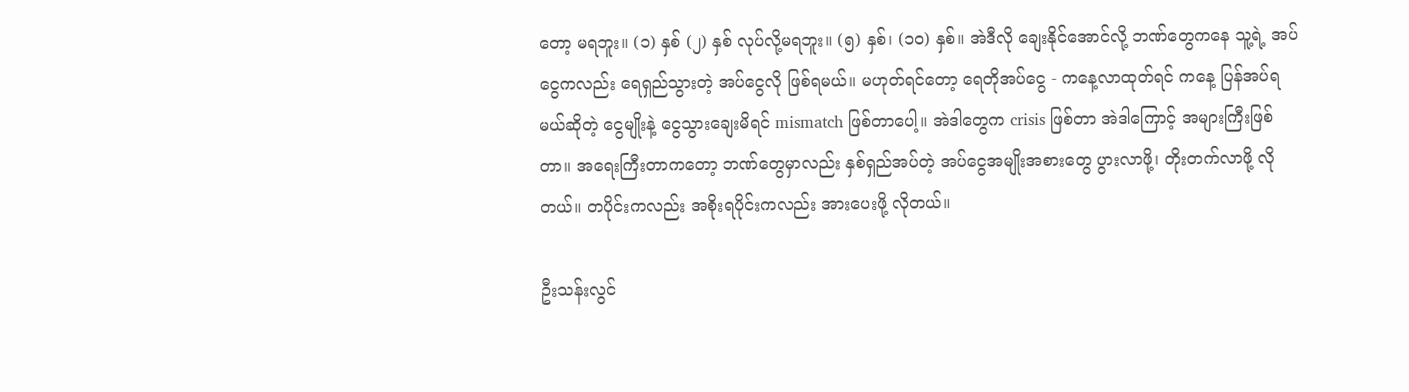တော့ မရဘူး။ (၁) နှစ် (၂) နှစ် လုပ်လို့မရဘူး။ (၅) နှစ်၊ (၁၀) နှစ်။ အဲဒီလို ချေးနိုင်အောင်လို့ ဘဏ်တွေကနေ သူ့ရဲ့ အပ်ငွေကလည်း ရေရှည်သွားတဲ့ အပ်ငွေလို ဖြစ်ရမယ်။ မဟုတ်ရင်တော့ ရေတိုအပ်ငွေ - ကနေ့လာထုတ်ရင် ကနေ့ ပြန်အပ်ရမယ်ဆိုတဲ့ ငွေမျိုးနဲ့ ငွေသွားချေးမိရင် mismatch ဖြစ်တာပေါ့။ အဲဒါတွေက crisis ဖြစ်တာ အဲဒါကြောင့် အများကြီးဖြစ်တာ။ အရေးကြီးတာကတော့ ဘဏ်တွေမှာလည်း နှစ်ရှည်အပ်တဲ့ အပ်ငွေအမျိုးအစားတွေ ပွားလာဖို့၊ တိုးတက်လာဖို့ လိုတယ်။ တပိုင်းကလည်း အစိုးရပိုင်းကလည်း အားပေးဖို့ လိုတယ်။

ဦးသန်းလွင်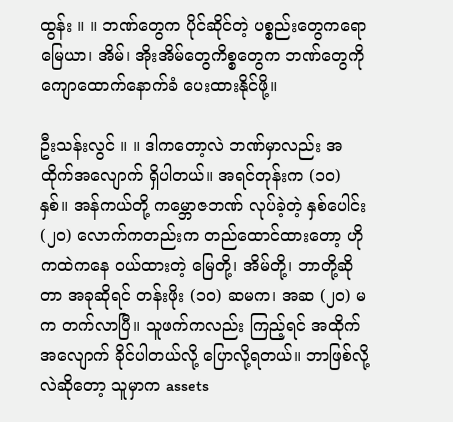ထွန်း ။ ။ ဘဏ်တွေက ပိုင်ဆိုင်တဲ့ ပစ္စည်းတွေကရော မြေယာ၊ အိမ်၊ အိုးအိမ်တွေကိစ္စတွေက ဘဏ်တွေကို ကျောထောက်နောက်ခံ ပေးထားနိုင်ဖို့။

ဦးသန်းလွင် ။ ။ ဒါကတော့လဲ ဘဏ်မှာလည်း အထိုက်အလျောက် ရှိပါတယ်။ အရင်တုန်းက (၁၀) နှစ်။ အန်ကယ်တို့ ကမ္ဘောဇဘဏ် လုပ်ခဲ့တဲ့ နှစ်ပေါင်း (၂၀) လောက်ကတည်းက တည်ထောင်ထားတော့ ဟိုကထဲကနေ ဝယ်ထားတဲ့ မြေတို့၊ အိမ်တို့၊ ဘာတို့ဆိုတာ အခုဆိုရင် တန်းဖိုး (၁၀) ဆမက၊ အဆ (၂၀) မက တက်လာပြီ။ သူဖက်ကလည်း ကြည့်ရင် အထိုက်အလျောက် ခိုင်ပါတယ်လို့ ပြောလို့ရတယ်။ ဘာဖြစ်လို့လဲဆိုတော့ သူမှာက assets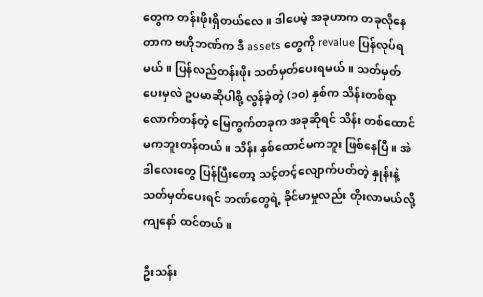တွေက တန်းဖိုးရှိတယ်လေ။ ဒါပေမဲ့ အခုဟာက တခုလိုနေတာက ဗဟိုဘဏ်က ဒီ assets တွေကို revalue ပြန်လုပ်ရမယ်။ ပြန်လည်တန်းဖိုး သတ်မှတ်ပေးရမယ်။ သတ်မှတ်ပေးမှလဲ ဥပမာဆိုပါစို့ လွန်ခဲ့တဲ့ (၁၀) နှစ်က သိန်းတစ်ရာလောက်တန်တဲ့ မြေကွက်တခုက အခုဆိုရင် သိန်း တစ်ထောင်မကဘူးတန်တယ်။ သိန်း နှစ်ထောင်မကဘူး ဖြစ်နေပြီ။ အဲဒါလေးတွေ ပြန်ပြီးတော့ သင့်တင့်လျောက်ပတ်တဲ့ နှုန်းနဲ့ သတ်မှတ်ပေးရင် ဘဏ်တွေရဲ့ ခိုင်မာမှုလည်း တိုးလာမယ်လို့ ကျနော် ထင်တယ်။

ဦးသန်း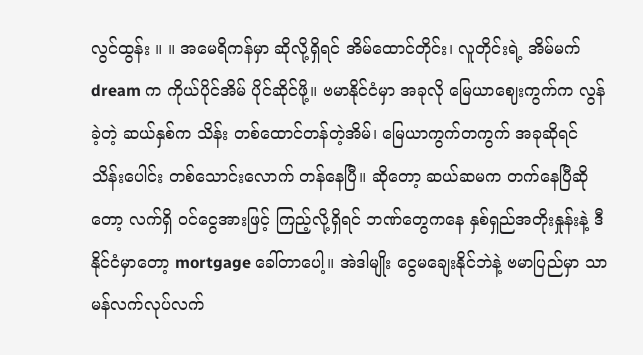လွင်ထွန်း ။ ။ အမေရိကန်မှာ ဆိုလို့ရှိရင် အိမ်ထောင်တိုင်း၊ လူတိုင်းရဲ့ အိမ်မက် dream က ကိုယ်ပိုင်အိမ် ပိုင်ဆိုင်ဖို့။ ဗမာနိုင်ငံမှာ အခုလို မြေယာဈေးကွက်က လွန်ခဲ့တဲ့ ဆယ်နှစ်က သိန်း တစ်ထောင်တန်တဲ့အိမ်၊ မြေယာကွက်တကွက် အခုဆိုရင် သိန်းပေါင်း တစ်သောင်းလောက် တန်နေပြီ။ ဆိုတော့ ဆယ်ဆမက တက်နေပြီဆိုတော့ လက်ရှိ ဝင်ငွေအားဖြင့် ကြည့်လို့ရှိရင် ဘဏ်တွေကနေ နှစ်ရှည်အတိုးနှုန်းနဲ့ ဒီနိုင်ငံမှာတော့ mortgage ခေါ်တာပေါ့။ အဲဒါမျိုး ငွေမချေးနိုင်ဘဲနဲ့ ဗမာပြည်မှာ သာမန်လက်လုပ်လက်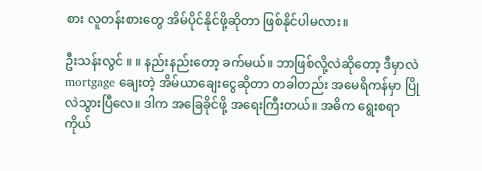စား လူတန်းစားတွေ အိမ်ပိုင်နိုင်ဖို့ဆိုတာ ဖြစ်နိုင်ပါမလား။

ဦးသန်းလွင် ။ ။ နည်းနည်းတော့ ခက်မယ်။ ဘာဖြစ်လို့လဲဆိုတော့ ဒီမှာလဲ mortgage ချေးတဲ့ အိမ်ယာချေးငွေဆိုတာ တခါတည်း အမေရိကန်မှာ ပြိုလဲသွားပြီလေ။ ဒါက အခြေခိုင်ဖို့ အရေးကြီးတယ်။ အဓိက ရွေးစရာ ကိုယ်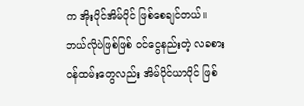က အိုးပိုင်အိမ်ပိုင် ဖြစ်စေချင်တယ်။ ဘယ်လိုပဲဖြစ်ဖြစ် ဝင်ငွေနည်းတဲ့ လခစား ဝန်ထမ်းတွေလည်း အိမ်ပိုင်ယာပိုင် ဖြစ်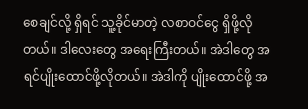စေချင်လို့ ရှိရင် သူ့ခိုင်မာတဲ့ လစာဝင်ငွေ ရှိဖို့လိုတယ်။ ဒါလေးတွေ အရေးကြီးတယ်။ အဲဒါတွေ အရင်ပျိုးထောင်ဖို့လိုတယ်။ အဲဒါကို ပျိုးထောင်ဖို့ အ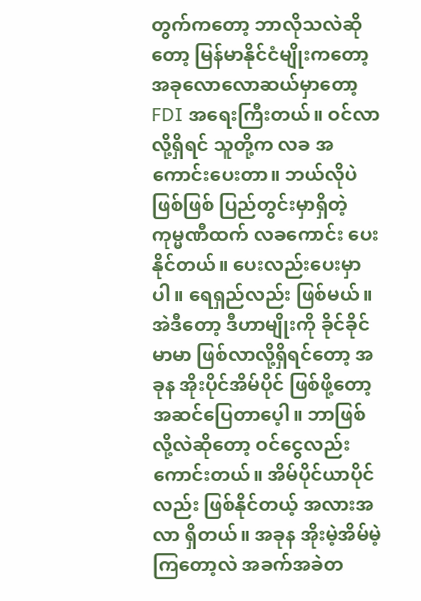တွက်ကတော့ ဘာလိုသလဲဆိုတော့ မြန်မာနိုင်ငံမျိုးကတော့ အခုလောလောဆယ်မှာတော့ FDI အရေးကြီးတယ်။ ဝင်လာလို့ရှိရင် သူတို့က လခ အကောင်းပေးတာ။ ဘယ်လိုပဲဖြစ်ဖြစ် ပြည်တွင်းမှာရှိတဲ့ ကုမ္မဏီထက် လခကောင်း ပေးနိုင်တယ်။ ပေးလည်းပေးမှာပါ။ ရေရှည်လည်း ဖြစ်မယ်။ အဲဒီတော့ ဒီဟာမျိုးကို ခိုင်ခိုင်မာမာ ဖြစ်လာလို့ရှိရင်တော့ အခုန အိုးပိုင်အိမ်ပိုင် ဖြစ်ဖို့တော့ အဆင်ပြေတာပေ့ါ။ ဘာဖြစ်လို့လဲဆိုတော့ ဝင်ငွေလည်းကောင်းတယ်။ အိမ်ပိုင်ယာပိုင်လည်း ဖြစ်နိုင်တယ့် အလားအလာ ရှိတယ်။ အခုန အိုးမဲ့အိမ်မဲ့ကြတော့လဲ အခက်အခဲတ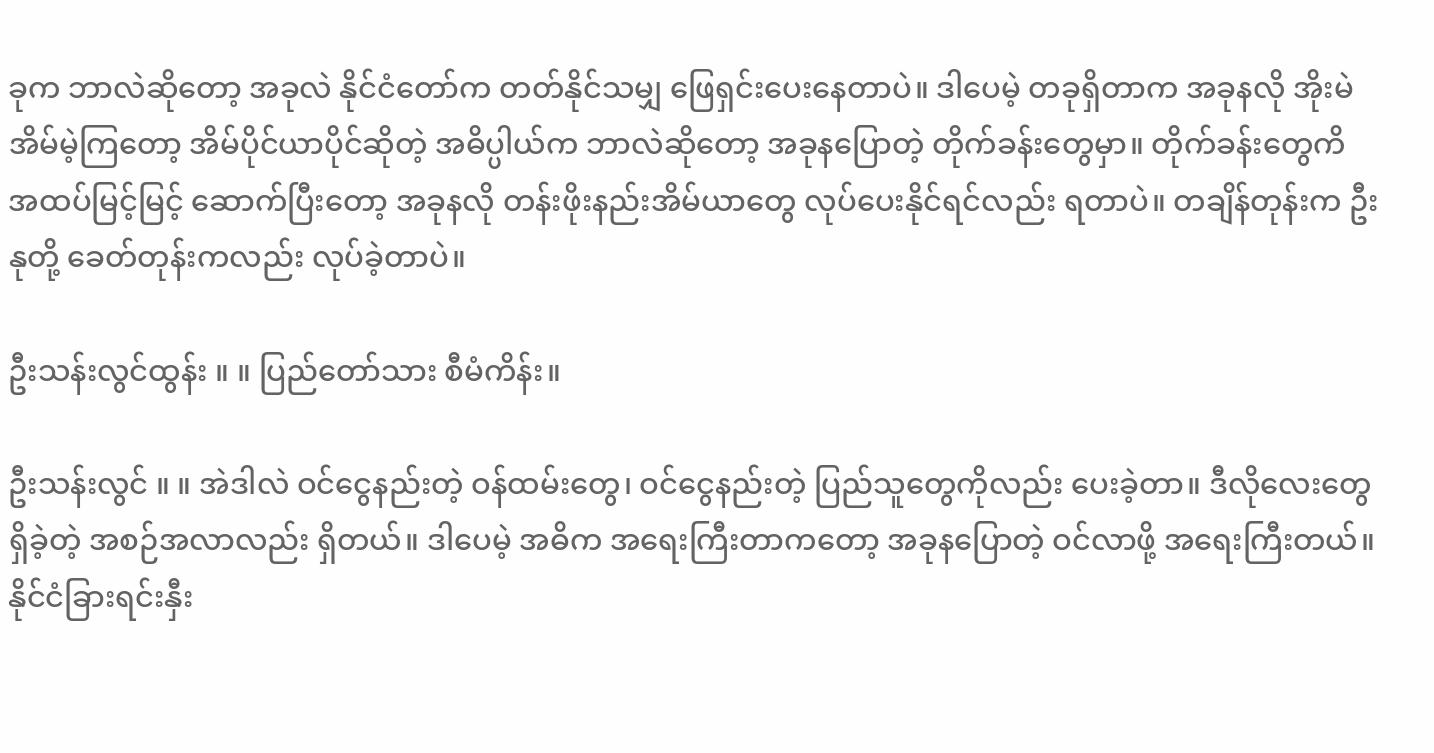ခုက ဘာလဲဆိုတော့ အခုလဲ နိုင်ငံတော်က တတ်နိုင်သမျှ ဖြေရှင်းပေးနေတာပဲ။ ဒါပေမဲ့ တခုရှိတာက အခုနလို အိုးမဲအိမ်မဲ့ကြတော့ အိမ်ပိုင်ယာပိုင်ဆိုတဲ့ အဓိပ္ပါယ်က ဘာလဲဆိုတော့ အခုနပြောတဲ့ တိုက်ခန်းတွေမှာ။ တိုက်ခန်းတွေကိ အထပ်မြင့်မြင့် ဆောက်ပြီးတော့ အခုနလို တန်းဖိုးနည်းအိမ်ယာတွေ လုပ်ပေးနိုင်ရင်လည်း ရတာပဲ။ တချိန်တုန်းက ဦးနုတို့ ခေတ်တုန်းကလည်း လုပ်ခဲ့တာပဲ။

ဦးသန်းလွင်ထွန်း ။ ။ ပြည်တော်သား စီမံကိန်း။

ဦးသန်းလွင် ။ ။ အဲဒါလဲ ဝင်ငွေနည်းတဲ့ ဝန်ထမ်းတွေ၊ ဝင်ငွေနည်းတဲ့ ပြည်သူတွေကိုလည်း ပေးခဲ့တာ။ ဒီလိုလေးတွေ ရှိခဲ့တဲ့ အစဉ်အလာလည်း ရှိတယ်။ ဒါပေမဲ့ အဓိက အရေးကြီးတာကတော့ အခုနပြောတဲ့ ဝင်လာဖို့ အရေးကြီးတယ်။ နိုင်ငံခြားရင်းနှီး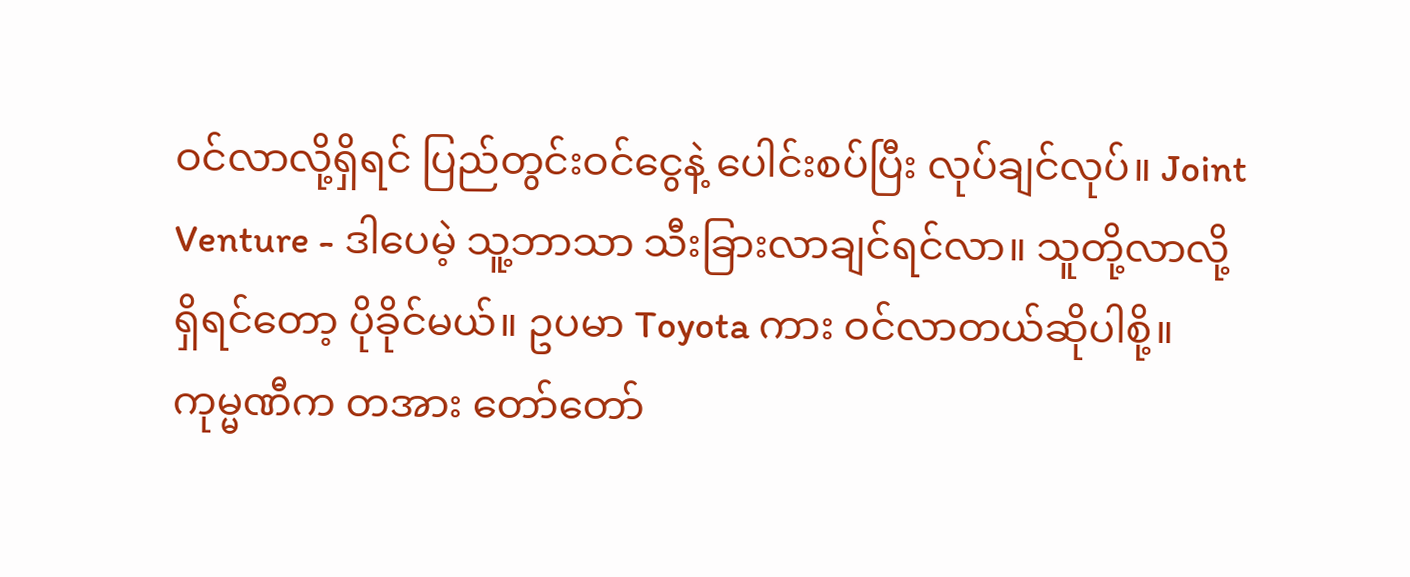ဝင်လာလို့ရှိရင် ပြည်တွင်းဝင်ငွေနဲ့ ပေါင်းစပ်ပြီး လုပ်ချင်လုပ်။ Joint Venture - ဒါပေမဲ့ သူ့ဘာသာ သီးခြားလာချင်ရင်လာ။ သူတို့လာလို့ရှိရင်တော့ ပိုခိုင်မယ်။ ဥပမာ Toyota ကား ဝင်လာတယ်ဆိုပါစို့။ ကုမ္မဏီက တအား တော်တော်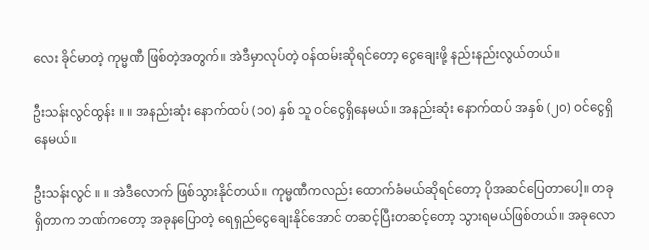လေး ခိုင်မာတဲ့ ကုမ္မဏီ ဖြစ်တဲ့အတွက်။ အဲဒီမှာလုပ်တဲ့ ဝန်ထမ်းဆိုရင်တော့ ငွေချေးဖို့ နည်းနည်းလွယ်တယ်။

ဦးသန်းလွင်ထွန်း ။ ။ အနည်းဆုံး နောက်ထပ် (၁၀) နှစ် သူ ဝင်ငွေရှိနေမယ်။ အနည်းဆုံး နောက်ထပ် အနှစ် (၂၀) ဝင်ငွေရှိနေမယ်။

ဦးသန်းလွင် ။ ။ အဲဒီလောက် ဖြစ်သွားနိုင်တယ်။ ကုမ္မဏီကလည်း ထောက်ခံမယ်ဆိုရင်တော့ ပိုအဆင်ပြေတာပေါ့။ တခုရှိတာက ဘဏ်ကတော့ အခုနပြောတဲ့ ရေရှည်ငွေချေးနိုင်အောင် တဆင့်ပြီးတဆင့်တော့ သွားရမယ်ဖြစ်တယ်။ အခုလော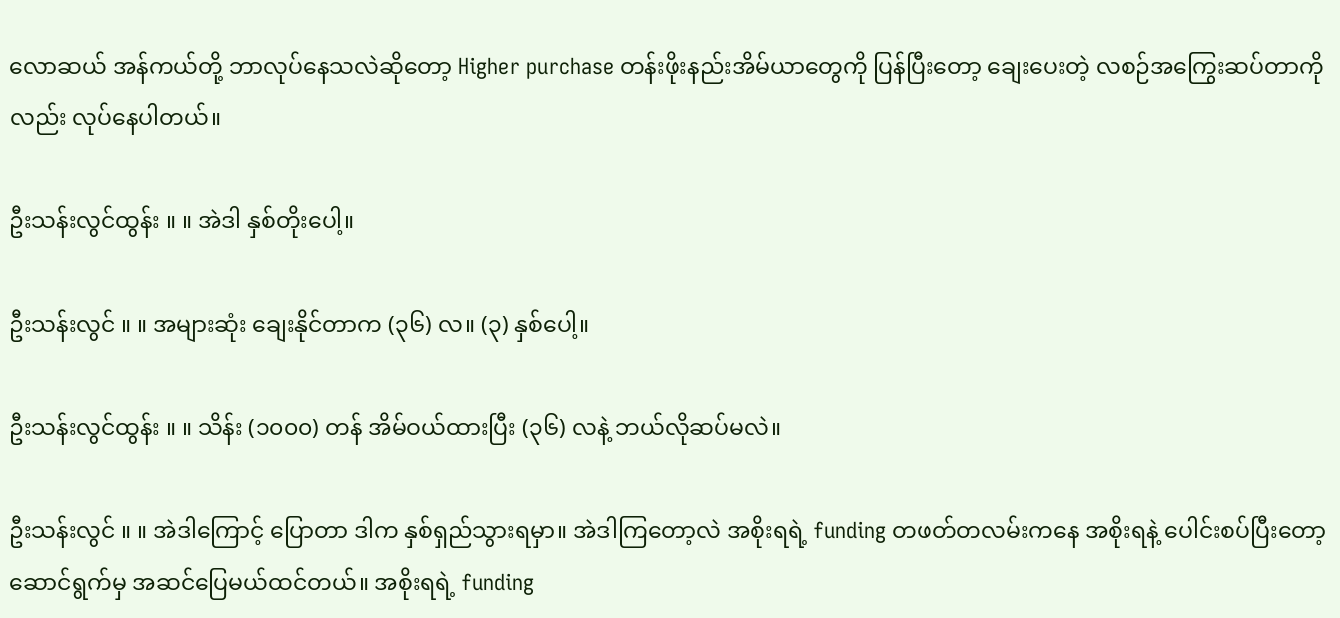လောဆယ် အန်ကယ်တို့ ဘာလုပ်နေသလဲဆိုတော့ Higher purchase တန်းဖိုးနည်းအိမ်ယာတွေကို ပြန်ပြီးတော့ ချေးပေးတဲ့ လစဉ်အကြွေးဆပ်တာကိုလည်း လုပ်နေပါတယ်။

ဦးသန်းလွင်ထွန်း ။ ။ အဲဒါ နှစ်တိုးပေါ့။

ဦးသန်းလွင် ။ ။ အများဆုံး ချေးနိုင်တာက (၃၆) လ။ (၃) နှစ်ပေါ့။

ဦးသန်းလွင်ထွန်း ။ ။ သိန်း (၁၀၀၀) တန် အိမ်ဝယ်ထားပြီး (၃၆) လနဲ့ ဘယ်လိုဆပ်မလဲ။

ဦးသန်းလွင် ။ ။ အဲဒါကြောင့် ပြောတာ ဒါက နှစ်ရှည်သွားရမှာ။ အဲဒါကြတော့လဲ အစိုးရရဲ့ funding တဖတ်တလမ်းကနေ အစိုးရနဲ့ ပေါင်းစပ်ပြီးတော့ ဆောင်ရွက်မှ အဆင်ပြေမယ်ထင်တယ်။ အစိုးရရဲ့ funding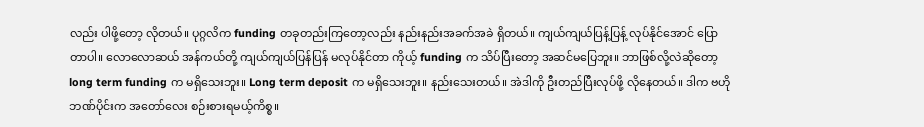လည်း ပါဖို့တော့ လိုတယ်။ ပုဂ္ဂလိက funding တခုတည်းကြတော့လည်း နည်းနည်းအခက်အခဲ ရှိတယ်။ ကျယ်ကျယ်ပြန့်ပြန့် လုပ်နိုင်အောင် ပြောတာပါ။ လောလောဆယ် အန်ကယ်တို့ ကျယ်ကျယ်ပြန်ပြန် မလုပ်နိုင်တာ ကိုယ့် funding က သိပ်ပြီးတော့ အဆင်မပြေဘူး။ ဘာဖြစ်လို့လဲဆိုတော့ long term funding က မရှိသေးဘူး။ Long term deposit က မရှိသေးဘူး။ နည်းသေးတယ်။ အဲဒါကို ဦးတည်ပြီးလုပ်ဖို့ လိုနေတယ်။ ဒါက ဗဟိုဘဏ်ပိုင်းက အတော်လေး စဉ်းစားရမယ့်ကိစ္စ။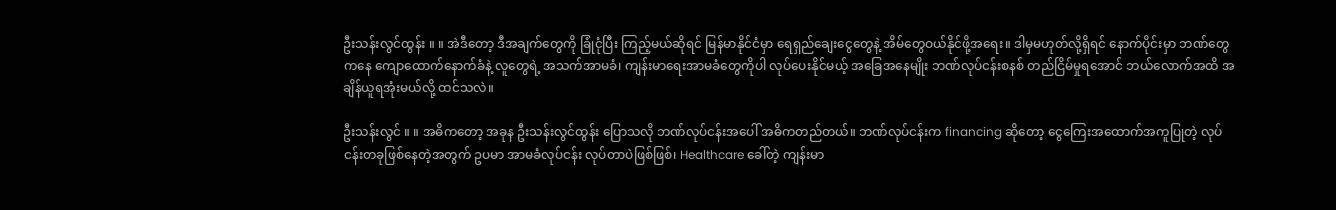ဦးသန်းလွင်ထွန်း ။ ။ အဲဒီတော့ ဒီအချက်တွေကို ခြုံငုံပြီး ကြည့်မယ်ဆိုရင် မြန်မာနိုင်ငံမှာ ရေရှည်ချေးငွေတွေနဲ့ အိမ်တွေဝယ်နိုင်ဖို့အရေး။ ဒါမှမဟုတ်လို့ရှိရင် နောက်ပိုင်းမှာ ဘဏ်တွေကနေ ကျောထောက်နောက်ခံနဲ့ လူတွေရဲ့ အသက်အာမခံ၊ ကျန်းမာရေးအာမခံတွေကိုပါ လုပ်ပေးနိုင်မယ့် အခြေအနေမျိုး ဘဏ်လုပ်ငန်းစနစ် တည်ငြိမ်မှုရအောင် ဘယ်လောက်အထိ အချိန်ယူရအုံးမယ်လို့ ထင်သလဲ။

ဦးသန်းလွင် ။ ။ အဓိကတော့ အခုန ဦးသန်းလွင်ထွန်း ပြောသလို ဘဏ်လုပ်ငန်းအပေါ် အဓိကတည်တယ်။ ဘဏ်လုပ်ငန်းက financing ဆိုတော့ ငွေကြေးအထောက်အကူပြုတဲ့ လုပ်ငန်းတခုဖြစ်နေတဲ့အတွက် ဥပမာ အာမခံလုပ်ငန်း လုပ်တာပဲဖြစ်ဖြစ်၊ Healthcare ခေါ်တဲ့ ကျန်းမာ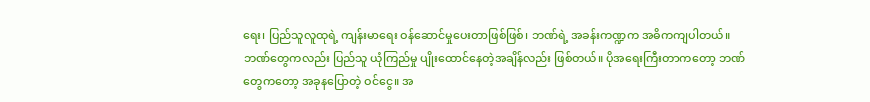ရေး၊ ပြည်သူလူထုရဲ့ ကျန်းမာရေး ဝန်ဆောင်မှုပေးတာဖြစ်ဖြစ်၊ ဘဏ်ရဲ့ အခန်းကဏ္ဍက အဓိကကျပါတယ်။ ဘဏ်တွေကလည်း ပြည်သူ ယုံကြည်မှု ပျိုးထောင်နေတဲ့အချိန်လည်း ဖြစ်တယ်။ ပိုအရေးကြီးတာကတော့ ဘဏ်တွေကတော့ အခုနပြောတဲ့ ဝင်ငွေ။ အ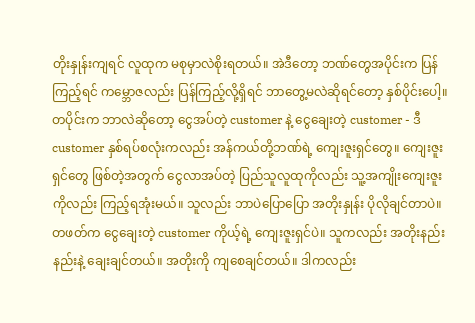တိုးနှုန်းကျရင် လူထုက မစုမှာလဲစိုးရတယ်။ အဲဒီတော့ ဘဏ်တွေအပိုင်းက ပြန်ကြည့်ရင် ကမ္ဘောဇလည်း ပြန်ကြည့်လို့ရှိရင် ဘာတွေ့မလဲဆိုရင်တော့ နှစ်ပိုင်းပေါ့။ တပိုင်းက ဘာလဲဆိုတော့ ငွေအပ်တဲ့ customer နဲ့ ငွေချေးတဲ့ customer - ဒီ customer နှစ်ရပ်စလုံးကလည်း အန်ကယ်တို့ဘဏ်ရဲ့ ကျေးဇူးရှင်တွေ။ ကျေးဇူးရှင်တွေ ဖြစ်တဲ့အတွက် ငွေလာအပ်တဲ့ ပြည်သူလူထုကိုလည်း သူ့အကျိုးကျေးဇူးကိုလည်း ကြည့်ရအုံးမယ်။ သူလည်း ဘာပဲပြောပြော အတိုးနှုန်း ပိုလိုချင်တာပဲ။ တဖတ်က ငွေချေးတဲ့ customer ကိုယ့်ရဲ့ ကျေးဇူးရှင်ပဲ။ သူကလည်း အတိုးနည်းနည်းနဲ့ ချေးချင်တယ်။ အတိုးကို ကျစေချင်တယ်။ ဒါကလည်း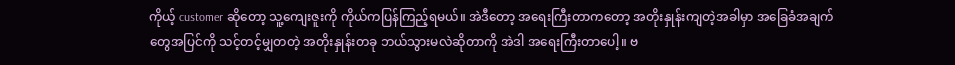ကိုယ့် customer ဆိုတော့ သူ့ကျေးဇူးကို ကိုယ်ကပြန်ကြည့်ရမယ်။ အဲဒီတော့ အရေးကြီးတာကတော့ အတိုးနှုန်းကျတဲ့အခါမှာ အခြေခံအချက်တွေအပြင်ကို သင့်တင့်မျှတတဲ့ အတိုးနှုန်းတခု ဘယ်သွားမလဲဆိုတာကို အဲဒါ အရေးကြီးတာပေါ့။ ဗ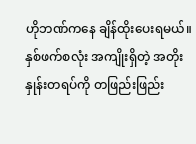ဟိုဘဏ်ကနေ ချိန်ထိုးပေးရမယ်။ နှစ်ဖက်စလုံး အကျိုးရှိတဲ့ အတိုးနှုန်းတရပ်ကို တဖြည်းဖြည်း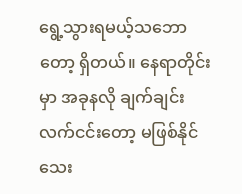ရွေ့သွားရမယ့်သဘောတော့ ရှိတယ်။ နေရာတိုင်းမှာ အခုနလို ချက်ချင်းလက်ငင်းတော့ မဖြစ်နိုင်သေး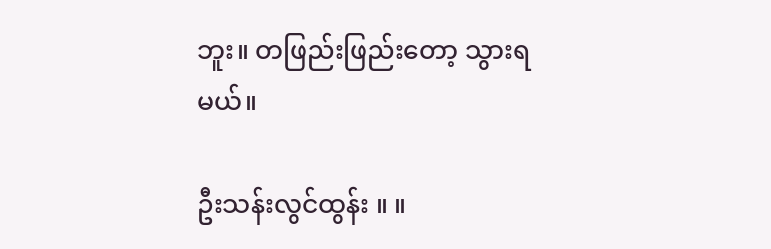ဘူး။ တဖြည်းဖြည်းတော့ သွားရမယ်။

ဦးသန်းလွင်ထွန်း ။ ။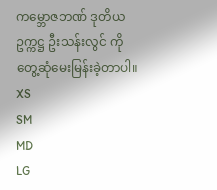ကမ္ဘောဇဘဏ် ဒုတိယဥက္ကဋ္ဌ ဦးသန်းလွင် ကို တွေ့ဆုံမေးမြန်းခဲ့တာပါ။
XS
SM
MD
LG